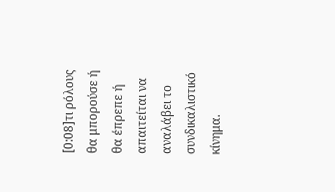[0:08]τι ρόλους θα μπορούσε ή θα έπρεπε ή απαιτείται να αναλάβει το συνδικαλιστικό κίνημα.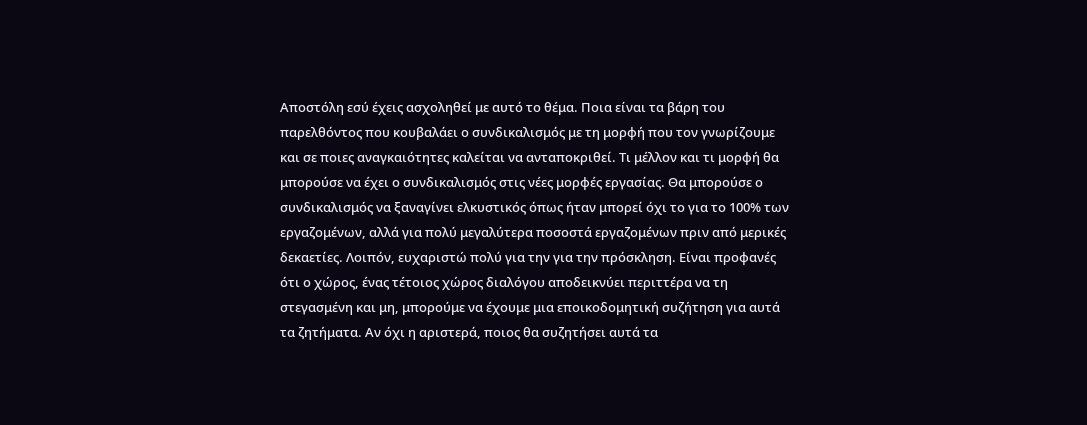Αποστόλη εσύ έχεις ασχοληθεί με αυτό το θέμα. Ποια είναι τα βάρη του παρελθόντος που κουβαλάει ο συνδικαλισμός με τη μορφή που τον γνωρίζουμε και σε ποιες αναγκαιότητες καλείται να ανταποκριθεί. Τι μέλλον και τι μορφή θα μπορούσε να έχει ο συνδικαλισμός στις νέες μορφές εργασίας. Θα μπορούσε ο συνδικαλισμός να ξαναγίνει ελκυστικός όπως ήταν μπορεί όχι το για το 100% των εργαζομένων, αλλά για πολύ μεγαλύτερα ποσοστά εργαζομένων πριν από μερικές δεκαετίες. Λοιπόν, ευχαριστώ πολύ για την για την πρόσκληση. Είναι προφανές ότι ο χώρος, ένας τέτοιος χώρος διαλόγου αποδεικνύει περιττέρα να τη στεγασμένη και μη, μπορούμε να έχουμε μια εποικοδομητική συζήτηση για αυτά τα ζητήματα. Αν όχι η αριστερά, ποιος θα συζητήσει αυτά τα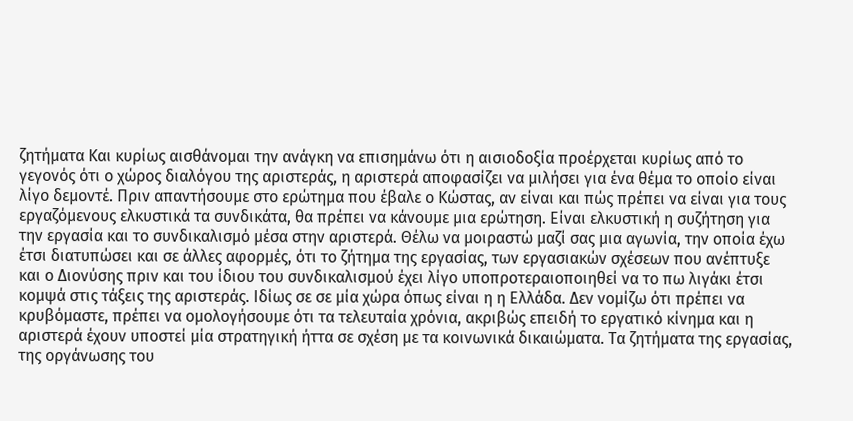ζητήματα Και κυρίως αισθάνομαι την ανάγκη να επισημάνω ότι η αισιοδοξία προέρχεται κυρίως από το γεγονός ότι ο χώρος διαλόγου της αριστεράς, η αριστερά αποφασίζει να μιλήσει για ένα θέμα το οποίο είναι λίγο δεμοντέ. Πριν απαντήσουμε στο ερώτημα που έβαλε ο Κώστας, αν είναι και πώς πρέπει να είναι για τους εργαζόμενους ελκυστικά τα συνδικάτα, θα πρέπει να κάνουμε μια ερώτηση. Είναι ελκυστική η συζήτηση για την εργασία και το συνδικαλισμό μέσα στην αριστερά. Θέλω να μοιραστώ μαζί σας μια αγωνία, την οποία έχω έτσι διατυπώσει και σε άλλες αφορμές, ότι το ζήτημα της εργασίας, των εργασιακών σχέσεων που ανέπτυξε και ο Διονύσης πριν και του ίδιου του συνδικαλισμού έχει λίγο υποπροτεραιοποιηθεί να το πω λιγάκι έτσι κομψά στις τάξεις της αριστεράς. Ιδίως σε σε μία χώρα όπως είναι η η Ελλάδα. Δεν νομίζω ότι πρέπει να κρυβόμαστε, πρέπει να ομολογήσουμε ότι τα τελευταία χρόνια, ακριβώς επειδή το εργατικό κίνημα και η αριστερά έχουν υποστεί μία στρατηγική ήττα σε σχέση με τα κοινωνικά δικαιώματα. Τα ζητήματα της εργασίας, της οργάνωσης του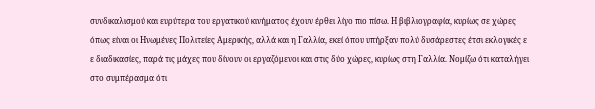συνδικαλισμού και ευρύτερα του εργατικού κινήματος έχουν έρθει λίγο πιο πίσω. Η βιβλιογραφία, κυρίως σε χώρες όπως είναι οι Ηνωμένες Πολιτείες Αμερικής, αλλά και η Γαλλία, εκεί όπου υπήρξαν πολύ δυσάρεστες έτσι εκλογικές ε ε διαδικασίες, παρά τις μάχες που δίνουν οι εργαζόμενοι και στις δύο χώρες, κυρίως στη Γαλλία. Νομίζω ότι καταλήγει στο συμπέρασμα ότι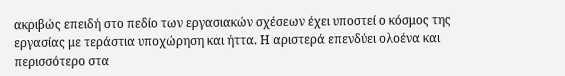ακριβώς επειδή στο πεδίο των εργασιακών σχέσεων έχει υποστεί ο κόσμος της εργασίας με τεράστια υποχώρηση και ήττα. Η αριστερά επενδύει ολοένα και περισσότερο στα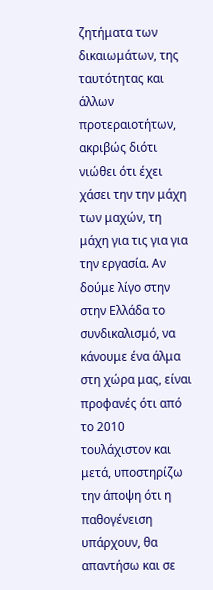ζητήματα των δικαιωμάτων, της ταυτότητας και άλλων προτεραιοτήτων, ακριβώς διότι νιώθει ότι έχει χάσει την την μάχη των μαχών, τη μάχη για τις για για την εργασία. Αν δούμε λίγο στην στην Ελλάδα το συνδικαλισμό, να κάνουμε ένα άλμα στη χώρα μας, είναι προφανές ότι από το 2010 τουλάχιστον και μετά, υποστηρίζω την άποψη ότι η παθογένειση υπάρχουν, θα απαντήσω και σε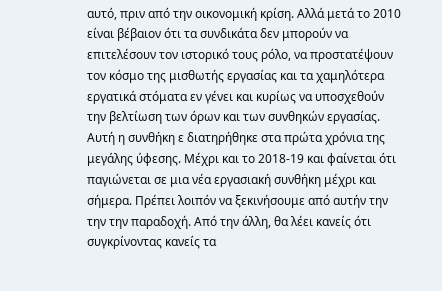αυτό, πριν από την οικονομική κρίση. Αλλά μετά το 2010 είναι βέβαιον ότι τα συνδικάτα δεν μπορούν να επιτελέσουν τον ιστορικό τους ρόλο, να προστατέψουν τον κόσμο της μισθωτής εργασίας και τα χαμηλότερα εργατικά στόματα εν γένει και κυρίως να υποσχεθούν την βελτίωση των όρων και των συνθηκών εργασίας. Αυτή η συνθήκη ε διατηρήθηκε στα πρώτα χρόνια της μεγάλης ύφεσης. Μέχρι και το 2018-19 και φαίνεται ότι παγιώνεται σε μια νέα εργασιακή συνθήκη μέχρι και σήμερα. Πρέπει λοιπόν να ξεκινήσουμε από αυτήν την την την παραδοχή. Από την άλλη, θα λέει κανείς ότι συγκρίνοντας κανείς τα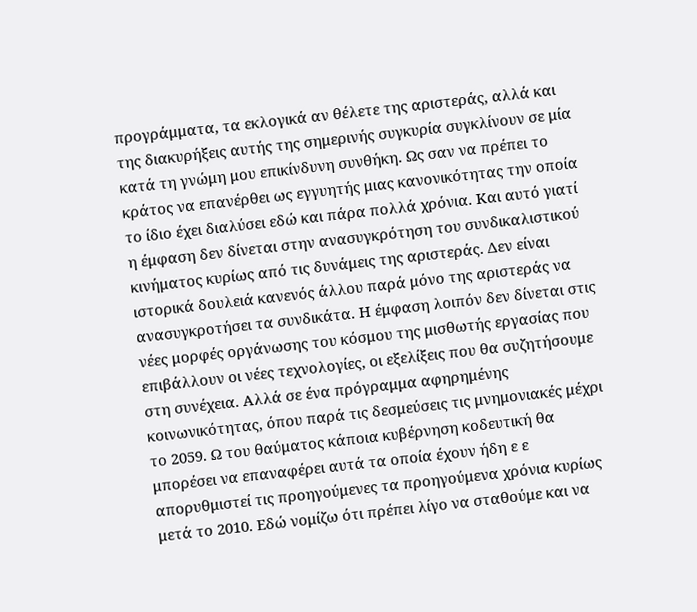προγράμματα, τα εκλογικά αν θέλετε της αριστεράς, αλλά και της διακυρήξεις αυτής της σημερινής συγκυρία συγκλίνουν σε μία κατά τη γνώμη μου επικίνδυνη συνθήκη. Ως σαν να πρέπει το κράτος να επανέρθει ως εγγυητής μιας κανονικότητας την οποία το ίδιο έχει διαλύσει εδώ και πάρα πολλά χρόνια. Και αυτό γιατί η έμφαση δεν δίνεται στην ανασυγκρότηση του συνδικαλιστικού κινήματος κυρίως από τις δυνάμεις της αριστεράς. Δεν είναι ιστορικά δουλειά κανενός άλλου παρά μόνο της αριστεράς να ανασυγκροτήσει τα συνδικάτα. Η έμφαση λοιπόν δεν δίνεται στις νέες μορφές οργάνωσης του κόσμου της μισθωτής εργασίας που επιβάλλουν οι νέες τεχνολογίες, οι εξελίξεις που θα συζητήσουμε στη συνέχεια. Αλλά σε ένα πρόγραμμα αφηρημένης κοινωνικότητας, όπου παρά τις δεσμεύσεις τις μνημονιακές μέχρι το 2059. Ω του θαύματος κάποια κυβέρνηση κοδευτική θα μπορέσει να επαναφέρει αυτά τα οποία έχουν ήδη ε ε απορυθμιστεί τις προηγούμενες τα προηγούμενα χρόνια κυρίως μετά το 2010. Εδώ νομίζω ότι πρέπει λίγο να σταθούμε και να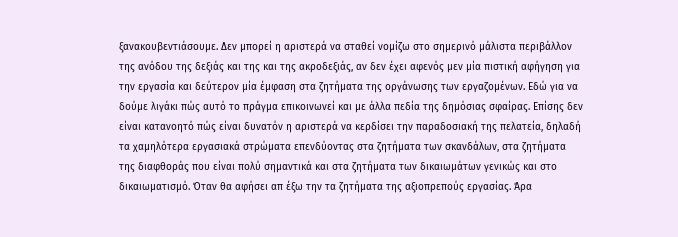ξανακουβεντιάσουμε. Δεν μπορεί η αριστερά να σταθεί νομίζω στο σημερινό μάλιστα περιβάλλον της ανόδου της δεξιάς και της και της ακροδεξιάς, αν δεν έχει αφενός μεν μία πιστική αφήγηση για την εργασία και δεύτερον μία έμφαση στα ζητήματα της οργάνωσης των εργαζομένων. Εδώ για να δούμε λιγάκι πώς αυτό το πράγμα επικοινωνεί και με άλλα πεδία της δημόσιας σφαίρας. Επίσης δεν είναι κατανοητό πώς είναι δυνατόν η αριστερά να κερδίσει την παραδοσιακή της πελατεία, δηλαδή τα χαμηλότερα εργασιακά στρώματα επενδύοντας στα ζητήματα των σκανδάλων, στα ζητήματα της διαφθοράς που είναι πολύ σημαντικά και στα ζητήματα των δικαιωμάτων γενικώς και στο δικαιωματισμό. Όταν θα αφήσει απ έξω την τα ζητήματα της αξιοπρεπούς εργασίας. Άρα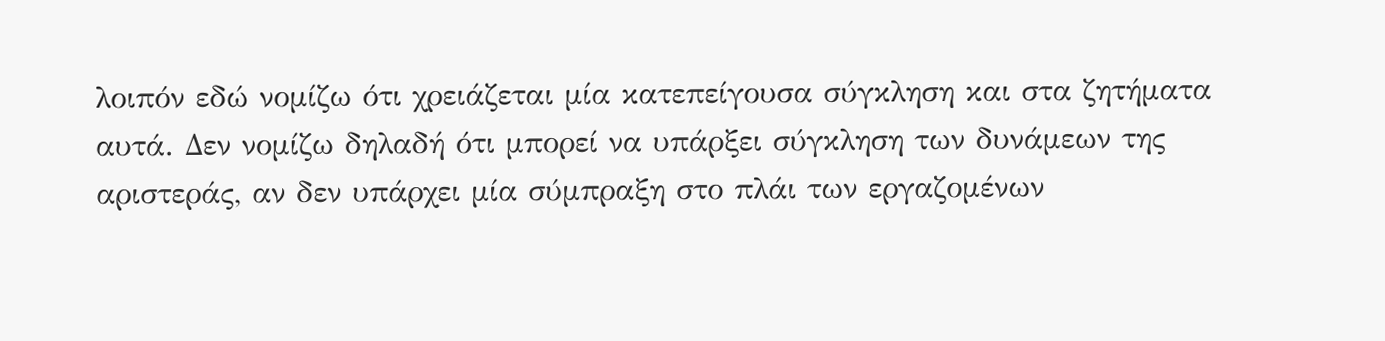λοιπόν εδώ νομίζω ότι χρειάζεται μία κατεπείγουσα σύγκληση και στα ζητήματα αυτά. Δεν νομίζω δηλαδή ότι μπορεί να υπάρξει σύγκληση των δυνάμεων της αριστεράς, αν δεν υπάρχει μία σύμπραξη στο πλάι των εργαζομένων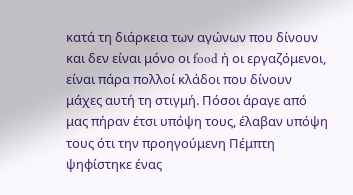κατά τη διάρκεια των αγώνων που δίνουν και δεν είναι μόνο οι food ή οι εργαζόμενοι, είναι πάρα πολλοί κλάδοι που δίνουν μάχες αυτή τη στιγμή. Πόσοι άραγε από μας πήραν έτσι υπόψη τους, έλαβαν υπόψη τους ότι την προηγούμενη Πέμπτη ψηφίστηκε ένας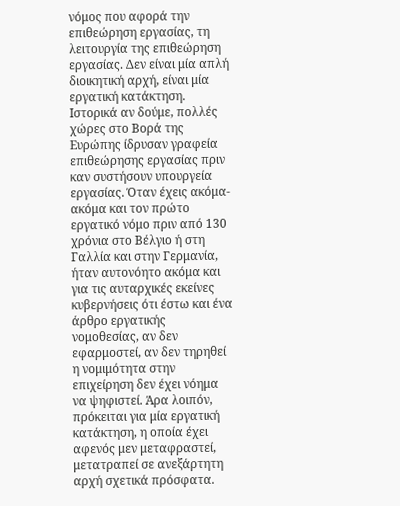νόμος που αφορά την επιθεώρηση εργασίας, τη λειτουργία της επιθεώρηση εργασίας. Δεν είναι μία απλή διοικητική αρχή, είναι μία εργατική κατάκτηση. Ιστορικά αν δούμε, πολλές χώρες στο Βορά της Ευρώπης ίδρυσαν γραφεία επιθεώρησης εργασίας πριν καν συστήσουν υπουργεία εργασίας. Όταν έχεις ακόμα-ακόμα και τον πρώτο εργατικό νόμο πριν από 130 χρόνια στο Βέλγιο ή στη Γαλλία και στην Γερμανία, ήταν αυτονόητο ακόμα και για τις αυταρχικές εκείνες κυβερνήσεις ότι έστω και ένα άρθρο εργατικής νομοθεσίας, αν δεν εφαρμοστεί, αν δεν τηρηθεί η νομιμότητα στην επιχείρηση δεν έχει νόημα να ψηφιστεί. Άρα λοιπόν, πρόκειται για μία εργατική κατάκτηση, η οποία έχει αφενός μεν μεταφραστεί, μετατραπεί σε ανεξάρτητη αρχή σχετικά πρόσφατα.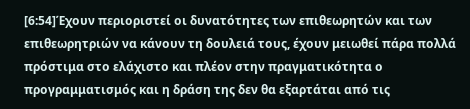[6:54]Έχουν περιοριστεί οι δυνατότητες των επιθεωρητών και των επιθεωρητριών να κάνουν τη δουλειά τους, έχουν μειωθεί πάρα πολλά πρόστιμα στο ελάχιστο και πλέον στην πραγματικότητα ο προγραμματισμός και η δράση της δεν θα εξαρτάται από τις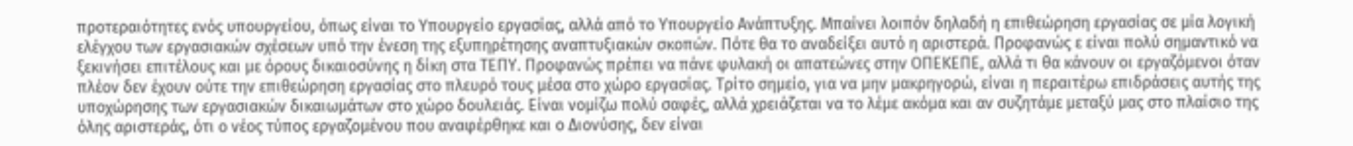προτεραιότητες ενός υπουργείου, όπως είναι το Υπουργείο εργασίας, αλλά από το Υπουργείο Ανάπτυξης. Μπαίνει λοιπόν δηλαδή η επιθεώρηση εργασίας σε μία λογική ελέγχου των εργασιακών σχέσεων υπό την ένεση της εξυπηρέτησης αναπτυξιακών σκοπών. Πότε θα το αναδείξει αυτό η αριστερά. Προφανώς ε είναι πολύ σημαντικό να ξεκινήσει επιτέλους και με όρους δικαιοσύνης η δίκη στα ΤΕΠΥ. Προφανώς πρέπει να πάνε φυλακή οι απατεώνες στην ΟΠΕΚΕΠΕ, αλλά τι θα κάνουν οι εργαζόμενοι όταν πλέον δεν έχουν ούτε την επιθεώρηση εργασίας στο πλευρό τους μέσα στο χώρο εργασίας. Τρίτο σημείο, για να μην μακρηγορώ, είναι η περαιτέρω επιδράσεις αυτής της υποχώρησης των εργασιακών δικαιωμάτων στο χώρο δουλειάς. Είναι νομίζω πολύ σαφές, αλλά χρειάζεται να το λέμε ακόμα και αν συζητάμε μεταξύ μας στο πλαίσιο της όλης αριστεράς, ότι ο νέος τύπος εργαζομένου που αναφέρθηκε και ο Διονύσης, δεν είναι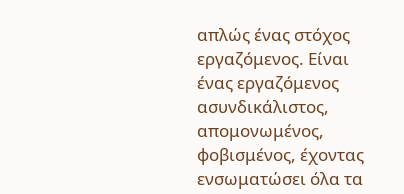απλώς ένας στόχος εργαζόμενος. Είναι ένας εργαζόμενος ασυνδικάλιστος, απομονωμένος, φοβισμένος, έχοντας ενσωματώσει όλα τα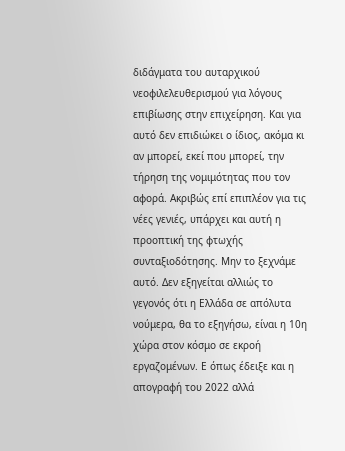διδάγματα του αυταρχικού νεοφιλελευθερισμού για λόγους επιβίωσης στην επιχείρηση. Και για αυτό δεν επιδιώκει ο ίδιος, ακόμα κι αν μπορεί, εκεί που μπορεί, την τήρηση της νομιμότητας που τον αφορά. Ακριβώς επί επιπλέον για τις νέες γενιές, υπάρχει και αυτή η προοπτική της φτωχής συνταξιοδότησης. Μην το ξεχνάμε αυτό. Δεν εξηγείται αλλιώς το γεγονός ότι η Ελλάδα σε απόλυτα νούμερα, θα το εξηγήσω, είναι η 10η χώρα στον κόσμο σε εκροή εργαζομένων. Ε όπως έδειξε και η απογραφή του 2022 αλλά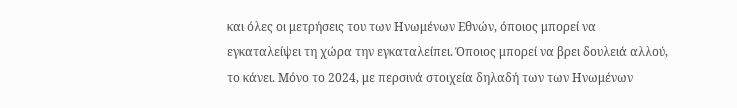και όλες οι μετρήσεις του των Ηνωμένων Εθνών, όποιος μπορεί να εγκαταλείψει τη χώρα την εγκαταλείπει. Όποιος μπορεί να βρει δουλειά αλλού, το κάνει. Μόνο το 2024, με περσινά στοιχεία δηλαδή των των Ηνωμένων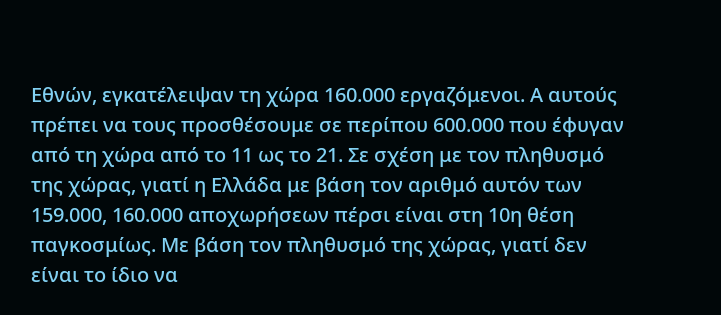Εθνών, εγκατέλειψαν τη χώρα 160.000 εργαζόμενοι. Α αυτούς πρέπει να τους προσθέσουμε σε περίπου 600.000 που έφυγαν από τη χώρα από το 11 ως το 21. Σε σχέση με τον πληθυσμό της χώρας, γιατί η Ελλάδα με βάση τον αριθμό αυτόν των 159.000, 160.000 αποχωρήσεων πέρσι είναι στη 10η θέση παγκοσμίως. Με βάση τον πληθυσμό της χώρας, γιατί δεν είναι το ίδιο να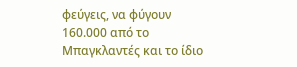φεύγεις, να φύγουν 160.000 από το Μπαγκλαντές και το ίδιο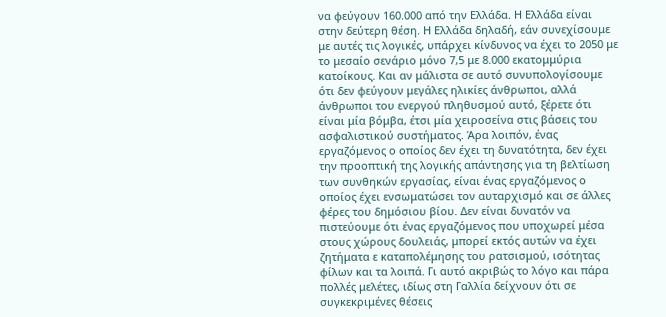να φεύγουν 160.000 από την Ελλάδα. Η Ελλάδα είναι στην δεύτερη θέση. Η Ελλάδα δηλαδή, εάν συνεχίσουμε με αυτές τις λογικές, υπάρχει κίνδυνος να έχει το 2050 με το μεσαίο σενάριο μόνο 7,5 με 8.000 εκατομμύρια κατοίκους. Και αν μάλιστα σε αυτό συνυπολογίσουμε ότι δεν φεύγουν μεγάλες ηλικίες άνθρωποι, αλλά άνθρωποι του ενεργού πληθυσμού αυτό, ξέρετε ότι είναι μία βόμβα, έτσι μία χειροσείνα στις βάσεις του ασφαλιστικού συστήματος. Άρα λοιπόν, ένας εργαζόμενος ο οποίος δεν έχει τη δυνατότητα, δεν έχει την προοπτική της λογικής απάντησης για τη βελτίωση των συνθηκών εργασίας, είναι ένας εργαζόμενος ο οποίος έχει ενσωματώσει τον αυταρχισμό και σε άλλες φέρες του δημόσιου βίου. Δεν είναι δυνατόν να πιστεύουμε ότι ένας εργαζόμενος που υποχωρεί μέσα στους χώρους δουλειάς, μπορεί εκτός αυτών να έχει ζητήματα ε καταπολέμησης του ρατσισμού, ισότητας φίλων και τα λοιπά. Γι αυτό ακριβώς το λόγο και πάρα πολλές μελέτες, ιδίως στη Γαλλία δείχνουν ότι σε συγκεκριμένες θέσεις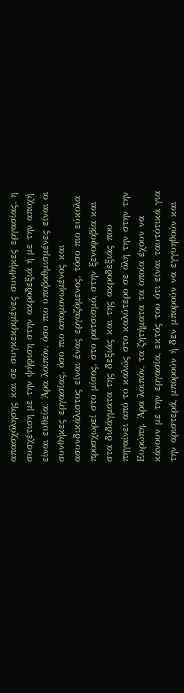απασχόλησης και σε συγκεκριμένες συνθήκες εργασίας, η συσχέτιση με την ψήφιση στην ακροδεξιά ή με την αποχή είναι ευθεία. Άρα λοιπόν, όσο πιο υποβαθμισμένες είναι οι συνθήκες εργασίας, όσο πιο απομονωμένος και ασυνδικάλιστος είναι ένας εργαζόμενος, τόσο πιο εύκολα προσχωρεί στο μίσος, στο ρατσισμό, στην ξενοφοβία και στα διδάγματα της δεξιάς και της ακροδεξιάς που πηγαίνει από το καλώς στο καλύτερο σε όλη την στην την Ευρώπη. Άρα λοιπόν, τα ζητήματα τα οποία έχουν να κάνουν με την εργασία, εκτός του ότι είναι ταυτότικά για την αριστερά, μπορούν ή δεν μπορούν να εγγυηθούν και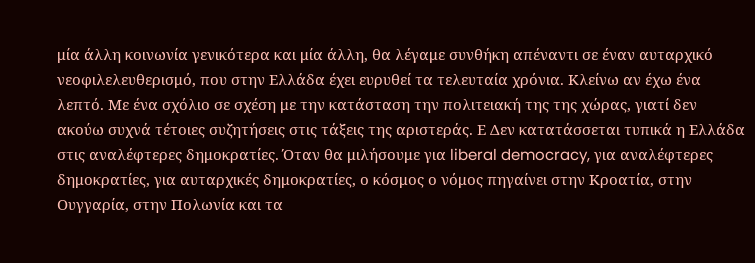μία άλλη κοινωνία γενικότερα και μία άλλη, θα λέγαμε συνθήκη απέναντι σε έναν αυταρχικό νεοφιλελευθερισμό, που στην Ελλάδα έχει ευρυθεί τα τελευταία χρόνια. Κλείνω αν έχω ένα λεπτό. Με ένα σχόλιο σε σχέση με την κατάσταση την πολιτειακή της της χώρας, γιατί δεν ακούω συχνά τέτοιες συζητήσεις στις τάξεις της αριστεράς. Ε Δεν κατατάσσεται τυπικά η Ελλάδα στις αναλέφτερες δημοκρατίες. Όταν θα μιλήσουμε για liberal democracy, για αναλέφτερες δημοκρατίες, για αυταρχικές δημοκρατίες, ο κόσμος ο νόμος πηγαίνει στην Κροατία, στην Ουγγαρία, στην Πολωνία και τα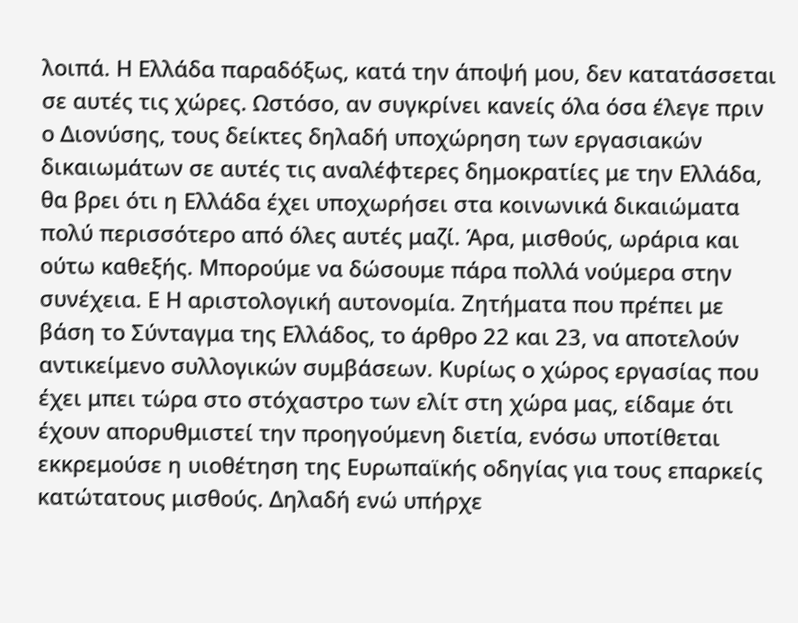λοιπά. Η Ελλάδα παραδόξως, κατά την άποψή μου, δεν κατατάσσεται σε αυτές τις χώρες. Ωστόσο, αν συγκρίνει κανείς όλα όσα έλεγε πριν ο Διονύσης, τους δείκτες δηλαδή υποχώρηση των εργασιακών δικαιωμάτων σε αυτές τις αναλέφτερες δημοκρατίες με την Ελλάδα, θα βρει ότι η Ελλάδα έχει υποχωρήσει στα κοινωνικά δικαιώματα πολύ περισσότερο από όλες αυτές μαζί. Άρα, μισθούς, ωράρια και ούτω καθεξής. Μπορούμε να δώσουμε πάρα πολλά νούμερα στην συνέχεια. Ε Η αριστολογική αυτονομία. Ζητήματα που πρέπει με βάση το Σύνταγμα της Ελλάδος, το άρθρο 22 και 23, να αποτελούν αντικείμενο συλλογικών συμβάσεων. Κυρίως ο χώρος εργασίας που έχει μπει τώρα στο στόχαστρο των ελίτ στη χώρα μας, είδαμε ότι έχουν απορυθμιστεί την προηγούμενη διετία, ενόσω υποτίθεται εκκρεμούσε η υιοθέτηση της Ευρωπαϊκής οδηγίας για τους επαρκείς κατώτατους μισθούς. Δηλαδή ενώ υπήρχε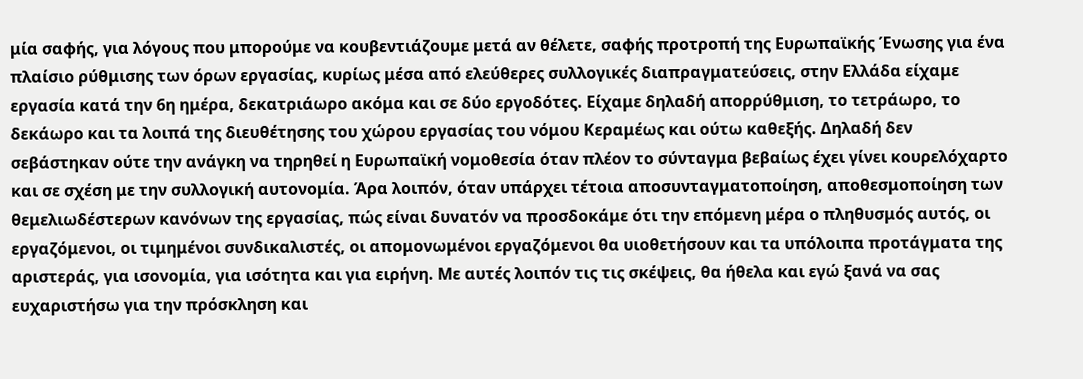μία σαφής, για λόγους που μπορούμε να κουβεντιάζουμε μετά αν θέλετε, σαφής προτροπή της Ευρωπαϊκής Ένωσης για ένα πλαίσιο ρύθμισης των όρων εργασίας, κυρίως μέσα από ελεύθερες συλλογικές διαπραγματεύσεις, στην Ελλάδα είχαμε εργασία κατά την 6η ημέρα, δεκατριάωρο ακόμα και σε δύο εργοδότες. Είχαμε δηλαδή απορρύθμιση, το τετράωρο, το δεκάωρο και τα λοιπά της διευθέτησης του χώρου εργασίας του νόμου Κεραμέως και ούτω καθεξής. Δηλαδή δεν σεβάστηκαν ούτε την ανάγκη να τηρηθεί η Ευρωπαϊκή νομοθεσία όταν πλέον το σύνταγμα βεβαίως έχει γίνει κουρελόχαρτο και σε σχέση με την συλλογική αυτονομία. Άρα λοιπόν, όταν υπάρχει τέτοια αποσυνταγματοποίηση, αποθεσμοποίηση των θεμελιωδέστερων κανόνων της εργασίας, πώς είναι δυνατόν να προσδοκάμε ότι την επόμενη μέρα ο πληθυσμός αυτός, οι εργαζόμενοι, οι τιμημένοι συνδικαλιστές, οι απομονωμένοι εργαζόμενοι θα υιοθετήσουν και τα υπόλοιπα προτάγματα της αριστεράς, για ισονομία, για ισότητα και για ειρήνη. Με αυτές λοιπόν τις τις σκέψεις, θα ήθελα και εγώ ξανά να σας ευχαριστήσω για την πρόσκληση και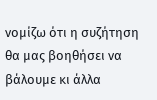νομίζω ότι η συζήτηση θα μας βοηθήσει να βάλουμε κι άλλα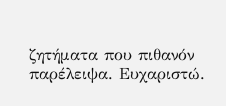ζητήματα που πιθανόν παρέλειψα. Ευχαριστώ.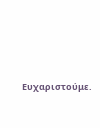Ευχαριστούμε.